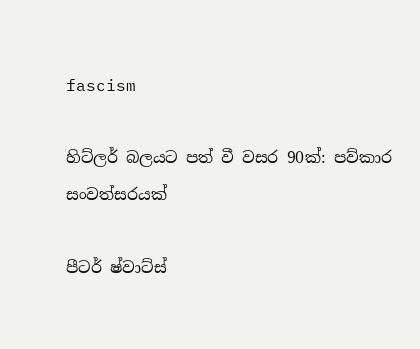fascism

හිට්ලර් බලයට පත් වී වසර 90ක්: පව්කාර සංවත්සරයක්

පීටර් ෂ්වාට්ස්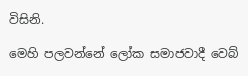විසිනි.

මෙහි පලවන්නේ ලෝක සමාජවාදී වෙබ්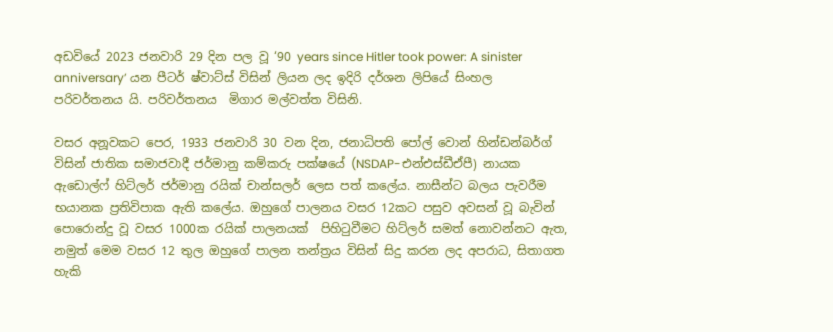අඩවියේ 2023 ජනවාරි 29 දින පල වූ ‘90 years since Hitler took power: A sinister anniversary’ යන පීටර් ෂ්වාට්ස් විසින් ලියන ලද ඉදිරි දර්ශන ලිපියේ සිංහල පරිවර්තනය යි. පරිවර්තනය  මිගාර මල්වත්ත විසිනි.

වසර අනූවකට පෙර, 1933 ජනවාරි 30 වන දින, ජනාධිපති පෝල් වොන් හින්ඩන්බර්ග් විසින් ජාතික සමාජවාදී ජර්මානු කම්කරු පක්ෂයේ (NSDAP-එන්එස්ඩීඒපී) නායක ඇඩොල්ෆ් හිට්ලර් ජර්මානු රයික් චාන්සලර් ලෙස පත් කලේය. නාසීන්ට බලය පැවරීම භයානක ප්‍රතිවිපාක ඇති කලේය. ඔහුගේ පාලනය වසර 12කට පසුව අවසන් වූ බැවින් පොරොන්දු වූ වසර 1000ක රයික් පාලනයක්  පිහිටුවීමට හිට්ලර් සමත් නොවන්නට ඇත, නමුත් මෙම වසර 12 තුල ඔහුගේ පාලන තන්ත්‍රය විසින් සිදු කරන ලද අපරාධ, සිතාගත හැකි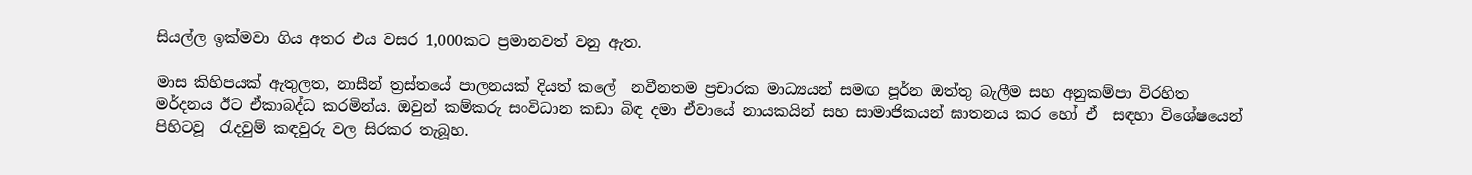සියල්ල ඉක්මවා ගිය අතර එය වසර 1,000කට ප්‍රමානවත් වනු ඇත.

මාස කිහිපයක් ඇතුලත, නාසීන් ත්‍රස්තයේ පාලනයක් දියත් කලේ  නවීනතම ප්‍රචාරක මාධ්‍යයන් සමඟ පූර්න ඔත්තු බැලීම සහ අනුකම්පා විරහිත මර්දනය ඊට ඒකාබද්ධ කරමින්ය. ඔවුන් කම්කරු සංවිධාන කඩා බිඳ දමා ඒවායේ නායකයින් සහ සාමාජිකයන් ඝාතනය කර හෝ ඒ  සඳහා විශේෂයෙන් පිහිටවූ  රැදවුම් කඳවුරු වල සිරකර තැබූහ.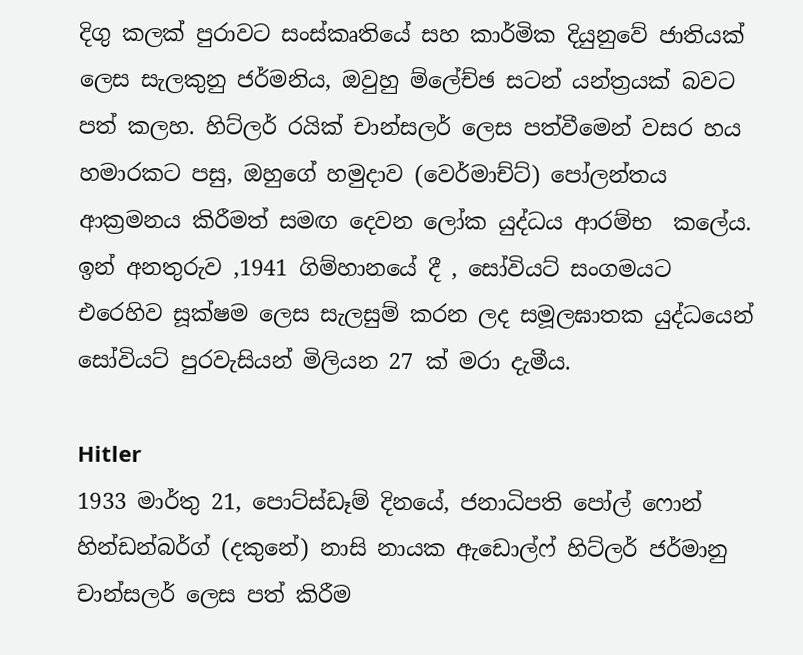දිගු කලක් පුරාවට සංස්කෘතියේ සහ කාර්මික දියුනුවේ ජාතියක් ලෙස සැලකුනු ජර්මනිය, ඔවුහු ම්ලේච්ඡ සටන් යන්ත්‍රයක් බවට පත් කලහ. හිට්ලර් රයික් චාන්සලර් ලෙස පත්වීමෙන් වසර හය හමාරකට පසු, ඔහුගේ හමුදාව (වෙර්මාච්ට්) පෝලන්තය ආක්‍රමනය කිරීමත් සමඟ දෙවන ලෝක යුද්ධය ආරම්භ  කලේය. ඉන් අනතුරුව ,1941 ගිම්හානයේ දී , සෝවියට් සංගමයට එරෙහිව සූක්ෂම ලෙස සැලසුම් කරන ලද සමූලඝාතක යුද්ධයෙන් සෝවියට් පුරවැසියන් මිලියන 27 ක් මරා දැමීය.

Hitler
1933 මාර්තු 21, පොට්ස්ඩෑම් දිනයේ, ජනාධිපති පෝල් ෆොන් හින්ඩන්බර්ග් (දකුනේ) නාසි නායක ඇඩොල්ෆ් හිට්ලර් ජර්මානු චාන්සලර් ලෙස පත් කිරීම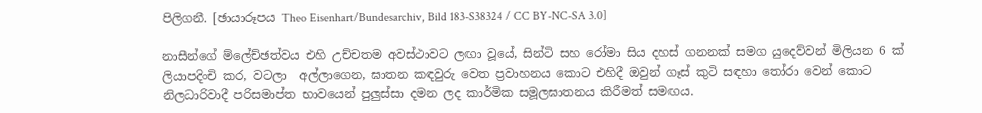පිලිගනී. [ඡායාරූපය Theo Eisenhart/Bundesarchiv, Bild 183-S38324 / CC BY-NC-SA 3.0]

නාසීන්ගේ ම්ලේච්ඡත්වය එහි උච්චතම අවස්ථාවට ලඟා වූයේ, සින්ටි සහ රෝමා සිය දහස් ගනනක් සමග යුදෙව්වන් මිලියන 6 ක් ලියාපදිංචි කර, වටලා  අල්ලාගෙන, ඝාතන කඳවුරු වෙත ප්‍රවාහනය කොට එහිදී ඔවුන් ගෑස් කුටි සඳහා තෝරා වෙන් කොට  නිලධාරිවාදී පරිසමාප්ත භාවයෙන් පුලුස්සා දමන ලද කාර්මික සමූලඝාතනය කිරීමත් සමඟය.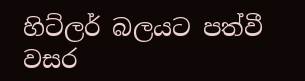හිට්ලර් බලයට පත්වී වසර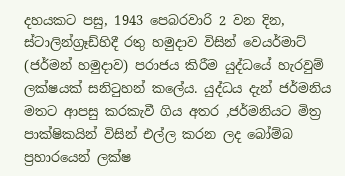දහයකට පසු, 1943 පෙබරවාරි 2 වන දින, ස්ටාලින්ග්‍රෑඩ්හිදී රතු හමුදාව විසින් වෙයර්මාට් (ජර්මන් හමුදාව) පරාජය කිරීම යුද්ධයේ හැරවුම් ලක්ෂයක් සනිටුහන් කලේය. යුද්ධය දැන් ජර්මනිය මතට ආපසු කරකැවී ගිය අතර ,ජර්මනියට මිත්‍ර පාක්ෂිකයින් විසින් එල්ල කරන ලද බෝම්බ ප්‍රහාරයෙන් ලක්ෂ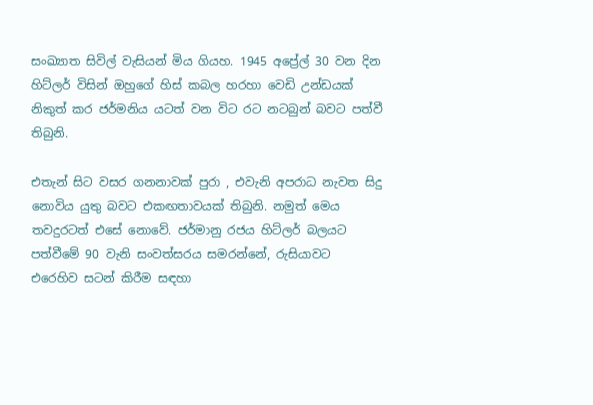සංඛ්‍යාත සිවිල් වැසියන් මිය ගියහ. 1945 අප්‍රේල් 30 වන දින හිට්ලර් විසින් ඔහුගේ හිස් කබල හරහා වෙඩි උන්ඩයක් නිකුත් කර ජර්මනිය යටත් වන විට රට නටබුන් බවට පත්වී තිබුනි.

එතැන් සිට වසර ගනනාවක් පුරා , එවැනි අපරාධ නැවත සිදු නොවිය යුතු බවට එකඟතාවයක් තිබුනි. නමුත් මෙය තවදුරටත් එසේ නොවේ. ජර්මානු රජය හිට්ලර් බලයට පත්වීමේ 90 වැනි සංවත්සරය සමරන්නේ, රුසියාවට එරෙහිව සටන් කිරීම සඳහා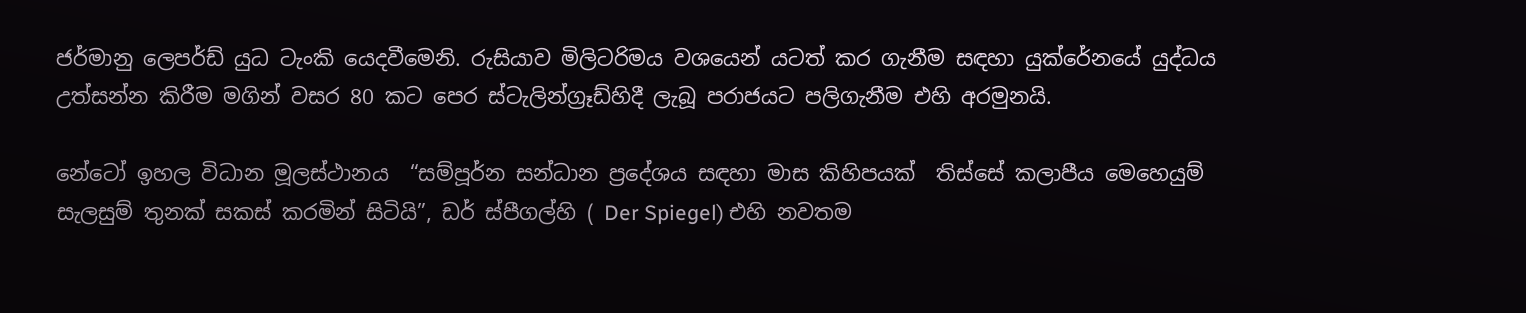ජර්මානු ලෙපර්ඩ් යුධ ටැංකි යෙදවීමෙනි. රුසියාව මිලිටරිමය වශයෙන් යටත් කර ගැනීම සඳහා යුක්රේනයේ යුද්ධය උත්සන්න කිරීම මගින් වසර 80 කට පෙර ස්ටැලින්ග්‍රෑඩ්හිදී ලැබූ පරාජයට පලිගැනීම එහි අරමුනයි.

නේටෝ ඉහල විධාන මූලස්ථානය  “සම්පූර්න සන්ධාන ප්‍රදේශය සඳහා මාස කිහිපයක්  තිස්සේ කලාපීය මෙහෙයුම් සැලසුම් තුනක් සකස් කරමින් සිටියි”, ඩර් ස්පීගල්හි ( Der Spiegel) එහි නවතම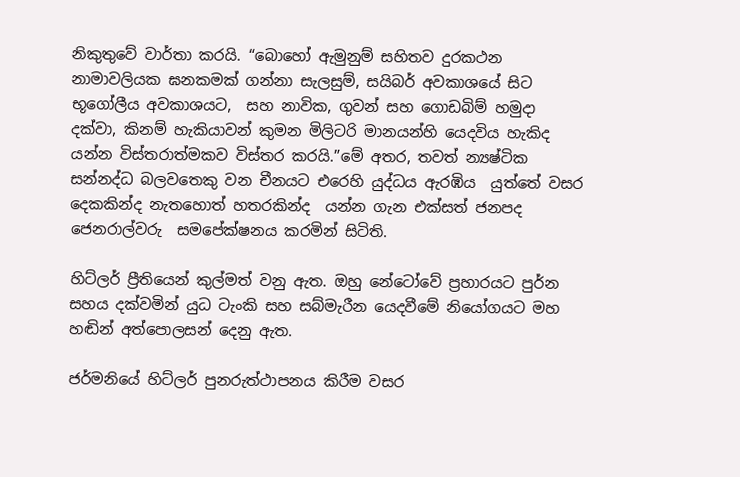නිකුතුවේ වාර්තා කරයි. “බොහෝ ඇමුනුම් සහිතව දුරකථන නාමාවලියක ඝනකමක් ගන්නා සැලසුම්, සයිබර් අවකාශයේ සිට භූගෝලීය අවකාශයට,  සහ නාවික, ගුවන් සහ ගොඩබිම් හමුදා දක්වා, කිනම් හැකියාවන් කුමන මිලිටරි මානයන්හි යෙදවිය හැකිද යන්න විස්තරාත්මකව විස්තර කරයි.”මේ අතර, තවත් න්‍යෂ්ටික සන්නද්ධ බලවතෙකු වන චීනයට එරෙහි යුද්ධය ඇරඹිය  යුත්තේ වසර දෙකකින්ද නැතහොත් හතරකින්ද  යන්න ගැන එක්සත් ජනපද ජෙනරාල්වරු  සමපේක්ෂනය කරමින් සිටිති.

හිට්ලර් ප්‍රීතියෙන් කුල්මත් වනු ඇත. ඔහු නේටෝවේ ප්‍රහාරයට පුර්න සහය දක්වමින් යුධ ටැංකි සහ සබ්මැරීන යෙදවීමේ නියෝගයට මහ හඬින් අත්පොලසන් දෙනු ඇත.

ජර්මනියේ හිට්ලර් පුනරුත්ථාපනය කිරීම වසර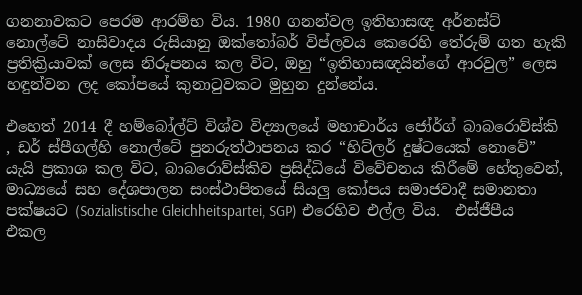ගනනාවකට පෙරම ආරම්භ විය. 1980 ගනන්වල ඉතිහාසඥ අර්නස්ට් නොල්ටේ නාසිවාදය රුසියානු ඔක්තෝබර් විප්ලවය කෙරෙහි තේරුම් ගත හැකි ප්‍රතික්‍රියාවක් ලෙස නිරූපනය කල විට, ඔහු “ඉතිහාසඥයින්ගේ ආරවුල” ලෙස හඳුන්වන ලද කෝපයේ කුනාටුවකට මුහුන දුන්නේය.

එහෙත් 2014 දී හම්බෝල්ට් විශ්ව විද්‍යාලයේ මහාචාර්ය ජෝර්ග් බාබරොව්ස්කි , ඩර් ස්පීගල්හි නොල්ටේ පුනරුත්ථාපනය කර “හිට්ලර් දුෂ්ටයෙක් නොවේ” යැයි ප්‍රකාශ කල විට, බාබරොව්ස්කිව ප්‍රසිද්ධියේ විවේචනය කිරීමේ හේතුවෙන්, මාධ්‍යයේ සහ දේශපාලන සංස්ථාපිතයේ සියලු කෝපය සමාජවාදී සමානතා පක්ෂයට (Sozialistische Gleichheitspartei, SGP) එරෙහිව එල්ල විය.  එස්ජීපීය එකල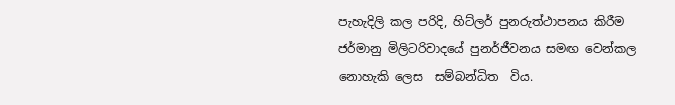පැහැදිලි කල පරිදි, හිට්ලර් පුනරුත්ථාපනය කිරීම ජර්මානු මිලිටරිවාදයේ පුනර්ජීවනය සමඟ වෙන්කල නොහැකි ලෙස  සම්බන්ධිත  විය.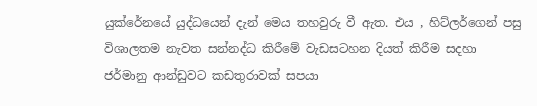යුක්රේනයේ යුද්ධයෙන් දැන් මෙය තහවුරු වී ඇත. එය , හිට්ලර්ගෙන් පසු විශාලතම නැවත සන්නද්ධ කිරීමේ වැඩසටහන දියත් කිරීම සදහා  ජර්මානු ආන්ඩුවට කඩතුරාවක් සපයා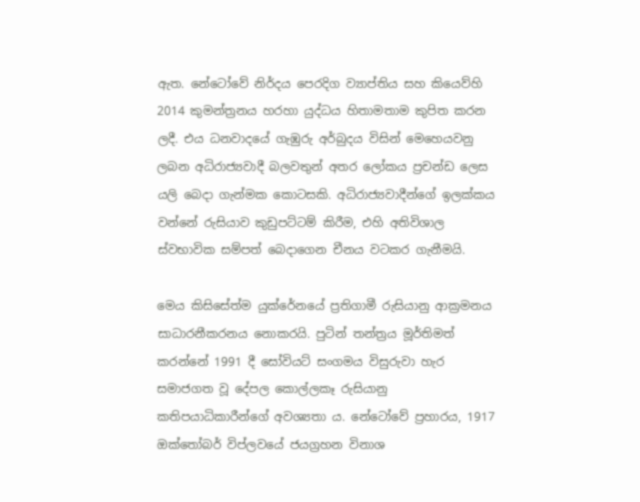ඇත. නේටෝවේ නිර්දය පෙරදිග ව්‍යාප්තිය සහ කියෙව්හි 2014 කුමන්ත්‍රනය හරහා යුද්ධය හිතාමතාම කුපිත කරන ලදී. එය ධනවාදයේ ගැඹුරු අර්බුදය විසින් මෙහෙයවනු ලබන අධිරාජ්‍යවාදී බලවතුන් අතර ලෝකය ප්‍රචන්ඩ ලෙස යලි බෙදා ගැන්මක කොටසකි. අධිරාජ්‍යවාදීන්ගේ ඉලක්කය වන්නේ රුසියාව කුඩුපට්ටම් කිරීම, එහි අතිවිශාල ස්වභාවික සම්පත් බෙදාගෙන චීනය වටකර ගැනීමයි.

මෙය කිසිසේත්ම යුක්රේනයේ ප්‍රතිගාමී රුසියානු ආක්‍රමනය සාධාරනීකරනය නොකරයි. පුටින් තන්ත්‍රය මූර්තිමත් කරන්නේ 1991 දී සෝවියට් සංගමය විසුරුවා හැර සමාජගත වූ දේපල කොල්ලකෑ රුසියානු කතිපයාධිකාරීන්ගේ අවශ්‍යතා ය. නේටෝවේ ප්‍රහාරය, 1917 ඔක්තෝබර් විප්ලවයේ ජයග්‍රහන විනාශ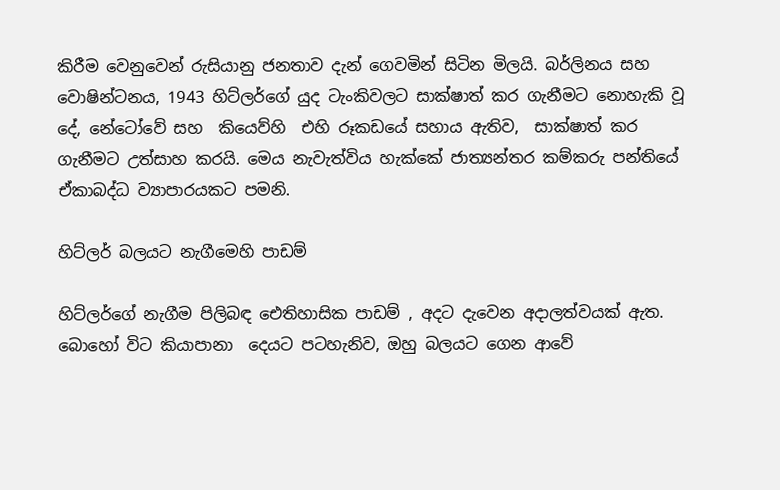කිරීම වෙනුවෙන් රුසියානු ජනතාව දැන් ගෙවමින් සිටින මිලයි. බර්ලිනය සහ වොෂින්ටනය, 1943 හිට්ලර්ගේ යුද ටැංකිවලට සාක්ෂාත් කර ගැනීමට නොහැකි වූ දේ, නේටෝවේ සහ  කියෙව්හි  එහි රූකඩයේ සහාය ඇතිව,  සාක්ෂාත් කර ගැනීමට උත්සාහ කරයි. මෙය නැවැත්විය හැක්කේ ජාත්‍යන්තර කම්කරු පන්තියේ ඒකාබද්ධ ව්‍යාපාරයකට පමනි.

හිට්ලර් බලයට නැගීමෙහි පාඩම්

හිට්ලර්ගේ නැගීම පිලිබඳ ඓතිහාසික පාඩම් , අදට දැවෙන අදාලත්වයක් ඇත. බොහෝ විට කියාපානා  දෙයට පටහැනිව, ඔහු බලයට ගෙන ආවේ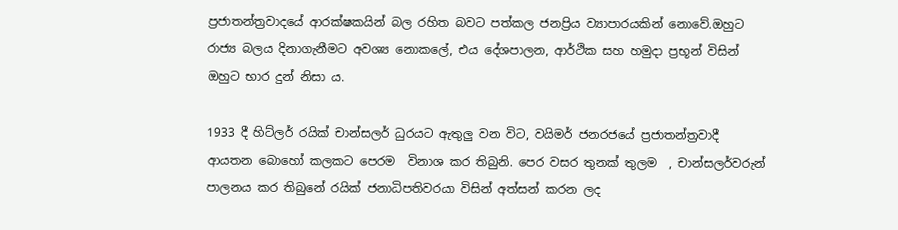ප්‍රජාතන්ත්‍රවාදයේ ආරක්ෂකයින් බල රහිත බවට පත්කල ජනප්‍රිය ව්‍යාපාරයකින් නොවේ.ඔහුට රාජ්‍ය බලය දිනාගැනීමට අවශ්‍ය නොකලේ, එය දේශපාලන, ආර්ථික සහ හමුදා ප්‍රභූන් විසින් ඔහුට භාර දුන් නිසා ය.

1933 දී හිට්ලර් රයික් චාන්සලර් ධුරයට ඇතුලු වන විට, වයිමර් ජනරජයේ ප්‍රජාතන්ත්‍රවාදී ආයතන බොහෝ කලකට පෙරම  විනාශ කර තිබුනි. පෙර වසර තුනක් තුලම  , චාන්සලර්වරුන් පාලනය කර තිබුනේ රයික් ජනාධිපතිවරයා විසින් අත්සන් කරන ලද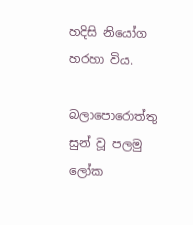හදිසි නියෝග හරහා විය.

බලාපොරොත්තු සුන් වූ පලමු ලෝක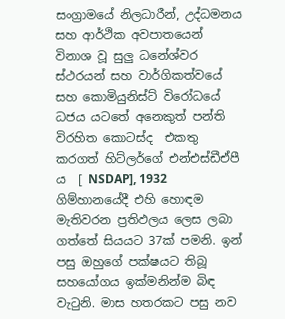සංග්‍රාමයේ නිලධාරීන්, උද්ධමනය සහ ආර්ථික අවපාතයෙන් විනාශ වූ සුලු ධනේශ්වර ස්ථරයන් සහ වාර්ගිකත්වයේ සහ කොමියුනිස්ට් විරෝධයේ  ධජය යටතේ අනෙකුත් පන්ති විරහිත කොටස්ද  එකතු කරගත් හිට්ලර්ගේ එන්එස්ඩීඒපී ය  [ NSDAP], 1932 ගිම්හානයේදී එහි හොඳම මැතිවරන ප්‍රතිඵලය ලෙස ලබා ගත්තේ සියයට 37ක් පමනි. ඉන් පසු ඔහුගේ පක්ෂයට තිබූ සහයෝගය ඉක්මනින්ම බිඳ වැටුනි. මාස හතරකට පසු නව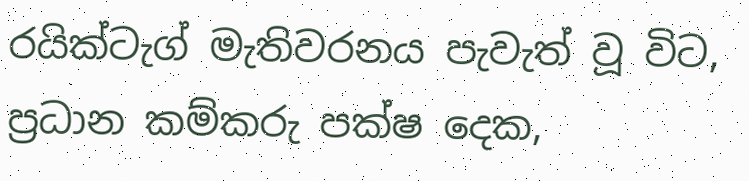රයික්ටැග් මැතිවරනය පැවැත් වූ විට, ප්‍රධාන කම්කරු පක්ෂ දෙක,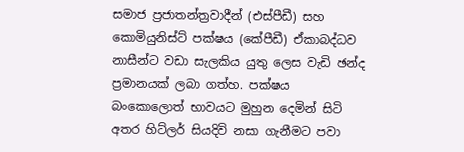සමාජ ප්‍රජාතන්ත්‍රවාදීන් (එස්පීඩී) සහ කොමියුනිස්ට් පක්ෂය (කේපීඩී) ඒකාබද්ධව  නාසීන්ට වඩා සැලකිය යුතු ලෙස වැඩි ඡන්ද ප්‍රමානයක් ලබා ගත්හ. පක්ෂය බංකොලොත් භාවයට මුහුන දෙමින් සිටි අතර හිට්ලර් සියදිවි නසා ගැනීමට පවා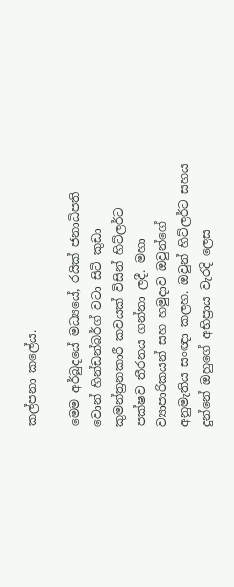කල්පනා කලේය.

මෙම අර්බුදයේ මධ්‍යයේ, රයික් ජනාධිපති වොන් හින්ඩන්බර්ග් වටා සිටි කුඩා කුමන්ත්‍රනකාරී කවයක් විසින් හිට්ලර්ට පක්ෂව තීරනය ගන්නා ලදී. මහා ව්‍යාපාරිකයන් සහ හමුදාව ඔවුන්ගේ අනුමැතිය සංඥා කලහ. ඔවුන් හිට්ලර්ට සහය දුන්නේ ඔහුගේ අභිප්‍රාය වැරදි ලෙස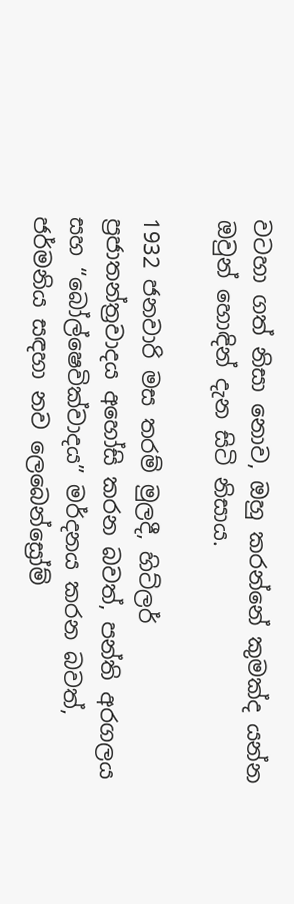වටහා ගත් නිසා නොව, ඔහු කරන්නේ කුමක්ද යන්න ඔවුන් හොඳින් දැන සිටි නිසාය.

1932 ජනවාරි මස තරම් මුලදී, හිට්ලර් ප්‍රජාතන්ත්‍රවාදය අහෝසි කරන බවත්, පන්ති අරගලය සහ “බෝල්ෂෙවික්වාදය” මර්දනය කරන බවත්, ජර්මනිය සඳහා නව ලෙබෙන්ස්‍රෝම්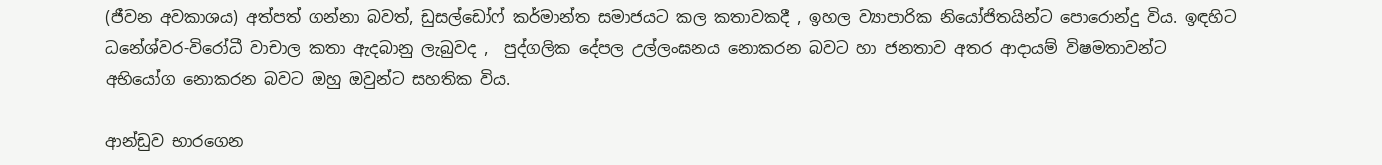(ජීවන අවකාශය) අත්පත් ගන්නා බවත්, ඩුසල්ඩෝෆ් කර්මාන්ත සමාජයට කල කතාවකදී , ඉහල ව්‍යාපාරික නියෝජිතයින්ට පොරොන්දු විය. ඉඳහිට ධනේශ්වර-විරෝධී වාචාල කතා ඇදබානු ලැබුවද ,  පුද්ගලික දේපල උල්ලංඝනය නොකරන බවට හා ජනතාව අතර ආදායම් විෂමතාවන්ට  අභියෝග නොකරන බවට ඔහු ඔවුන්ට සහතික විය.

ආන්ඩුව භාරගෙන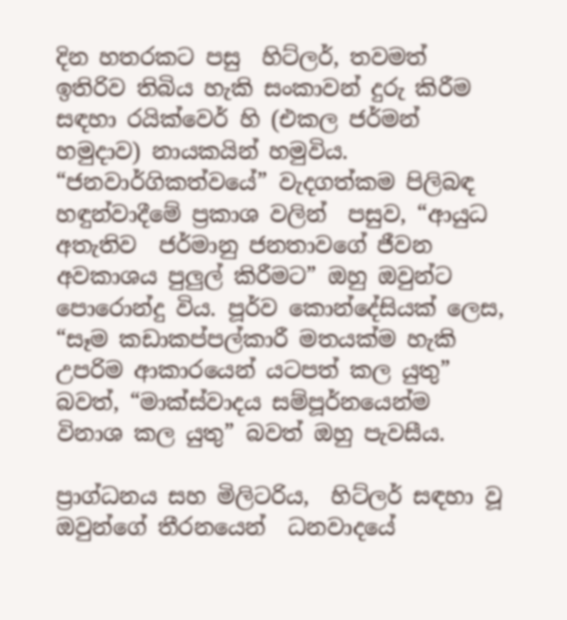දින හතරකට පසු  හිට්ලර්, තවමත් ඉතිරිව තිබිය හැකි සංකාවන් දුරු කිරීම සඳහා රයික්වෙර් හි (එකල ජර්මන් හමුදාව) නායකයින් හමුවිය. “ජනවාර්ගිකත්වයේ” වැදගත්කම පිලිබඳ හඳුන්වාදීමේ ප්‍රකාශ වලින්  පසුව, “ආයුධ අතැතිව  ජර්මානු ජනතාවගේ ජීවන අවකාශය පුලුල් කිරීමට” ඔහු ඔවුන්ට පොරොන්දු විය. පූර්ව කොන්දේසියක් ලෙස, “සෑම කඩාකප්පල්කාරී මතයක්ම හැකි උපරිම ආකාරයෙන් යටපත් කල යුතු” බවත්, “මාක්ස්වාදය සම්පූර්නයෙන්ම විනාශ කල යුතු” බවත් ඔහු පැවසීය.

ප්‍රාග්ධනය සහ මිලිටරිය,  හිට්ලර් සඳහා වූ ඔවුන්ගේ තීරනයෙන්  ධනවාදයේ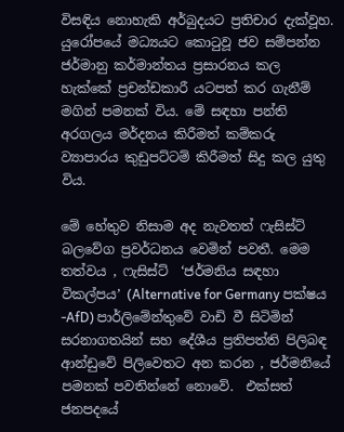විසඳිය නොහැකි අර්බුදයට ප්‍රතිචාර දැක්වූහ. යුරෝපයේ මධ්‍යයට කොටුවූ ජව සම්පන්න ජර්මානු කර්මාන්තය ප්‍රසාරනය කල හැක්කේ ප්‍රචන්ඩකාරී යටපත් කර ගැනීම් මගින් පමනක් විය. මේ සඳහා පන්ති අරගලය මර්දනය කිරීමත් කම්කරු ව්‍යාපාරය කුඩුපට්ටම් කිරීමත් සිදු කල යුතු විය.

මේ හේතුව නිසාම අද නැවතත් ෆැසිස්ට් බලවේග ප්‍රවර්ධනය වෙමින් පවතී. මෙම තත්වය , ෆැසිස්ට්  ‘ජර්මනිය සඳහා විකල්පය’ (Alternative for Germany පක්ෂය -AfD) පාර්ලිමේන්තුවේ වාඩි වී සිටිමින් සරනාගතයින් සහ දේශීය ප්‍රතිපත්ති පිලිබඳ ආන්ඩුවේ පිලිවෙතට අන කරන , ජර්මනියේ පමනක් පවතින්නේ නොවේ.  එක්සත් ජනපදයේ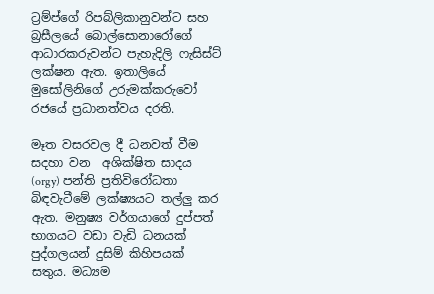ට්‍රම්ප්ගේ රිපබ්ලිකානුවන්ට සහ බ්‍රසීලයේ බොල්සොනාරෝගේ ආධාරකරුවන්ට පැහැදිලි ෆැසිස්ට් ලක්ෂන ඇත. ඉතාලියේ මුසෝලිනිගේ උරුමක්කරුවෝ රජයේ ප්‍රධානත්වය දරති.

මෑත වසරවල දී ධනවත් වීම සදහා වන  අශික්ෂිත සාදය (orgy) පන්ති ප්‍රතිවිරෝධතා බිඳවැටීමේ ලක්ෂ්‍යයට තල්ලු කර ඇත. මනුෂ්‍ය වර්ගයාගේ දුප්පත් භාගයට වඩා වැඩි ධනයක් පුද්ගලයන් දුසිම් කිහිපයක් සතුය. මධ්‍යම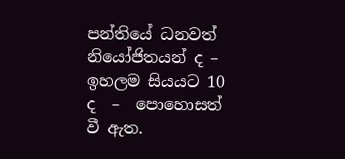පන්තියේ ධනවත් නියෝජිතයන් ද – ඉහලම සියයට 10 ද  –  පොහොසත් වී ඇත.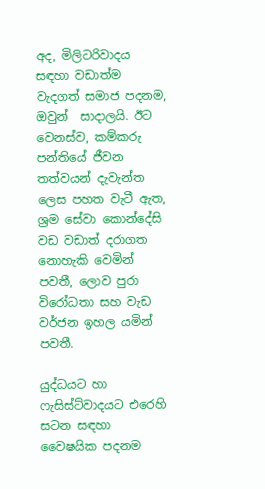අද, මිලිටරිවාදය සඳහා වඩාත්ම වැදගත් සමාජ පදනම, ඔවුන්  සාදාලයි. ඊට වෙනස්ව, කම්කරු පන්තියේ ජීවන තත්වයන් දැවැන්ත ලෙස පහත වැටී ඇත, ශ්‍රම සේවා කොන්දේසි වඩ වඩාත් දරාගත නොහැකි වෙමින් පවතී, ලොව පුරා විරෝධතා සහ වැඩ වර්ජන ඉහල යමින් පවතී.

යුද්ධයට හා ෆැසිස්ට්වාදයට එරෙහි සටන සඳහා වෛෂයික පදනම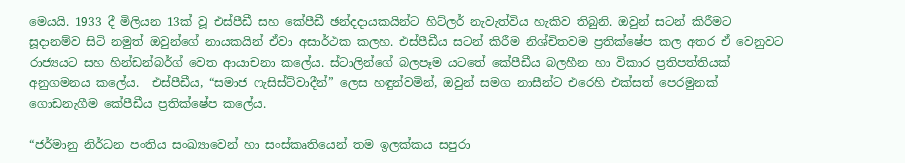මෙයයි. 1933 දී මිලියන 13ක් වූ එස්පීඩී සහ කේපීඩී ඡන්දදායකයින්ට හිට්ලර් නැවැත්විය හැකිව තිබුනි. ඔවුන් සටන් කිරීමට සූදානම්ව සිටි නමුත් ඔවුන්ගේ නායකයින් ඒවා අසාර්ථක කලහ. එස්පීඩීය සටන් කිරීම නිශ්චිතවම ප්‍රතික්ෂේප කල අතර ඒ වෙනුවට රාජ්‍යයට සහ හින්ඩන්බර්ග් වෙත ආයාචනා කලේය. ස්ටාලින්ගේ බලපෑම යටතේ කේපීඩීය බලහීන හා විකාර ප්‍රතිපත්තියක් අනුගමනය කලේය.  එස්පීඩීය, “සමාජ ෆැසිස්ට්වාදීන්” ලෙස හඳුන්වමින්, ඔවුන් සමග නාසීන්ට එරෙහි එක්සත් පෙරමුනක් ගොඩනැගීම කේපීඩීය ප්‍රතික්ෂේප කලේය.

“ජර්මානු නිර්ධන පංතිය සංඛ්‍යාවෙන් හා සංස්කෘතියෙන් තම ඉලක්කය සපුරා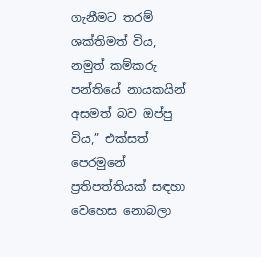ගැනීමට තරම් ශක්තිමත් විය, නමුත් කම්කරු පන්තියේ නායකයින් අසමත් බව ඔප්පු විය,” එක්සත් පෙරමුනේ ප්‍රතිපත්තියක් සඳහා වෙහෙස නොබලා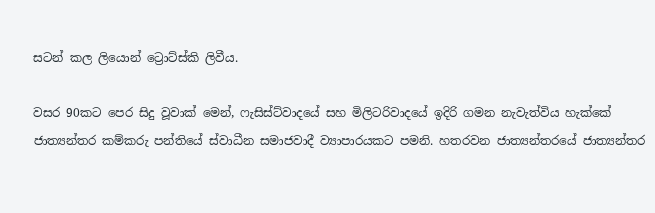සටන් කල ලියොන් ට්‍රොට්ස්කි ලිවීය.

වසර 90කට පෙර සිදු වූවාක් මෙන්, ෆැසිස්ට්වාදයේ සහ මිලිටරිවාදයේ ඉදිරි ගමන නැවැත්විය හැක්කේ ජාත්‍යන්තර කම්කරු පන්තියේ ස්වාධීන සමාජවාදී ව්‍යාපාරයකට පමනි. හතරවන ජාත්‍යන්තරයේ ජාත්‍යන්තර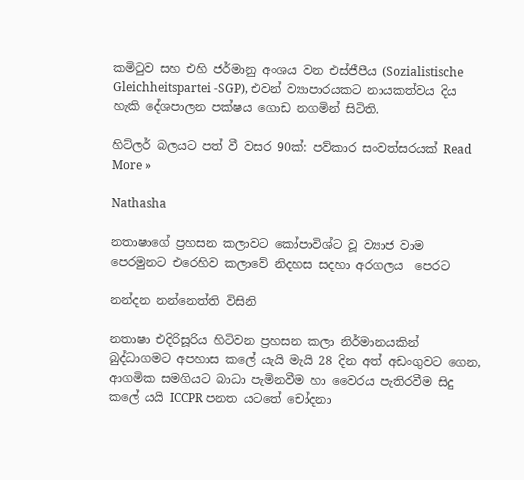කමිටුව සහ එහි ජර්මානු අංශය වන එස්ජීපීය (Sozialistische Gleichheitspartei -SGP), එවන් ව්‍යාපාරයකට නායකත්වය දිය හැකි දේශපාලන පක්ෂය ගොඩ නගමින් සිටිති.

හිට්ලර් බලයට පත් වී වසර 90ක්: පව්කාර සංවත්සරයක් Read More »

Nathasha

නතාෂාගේ ප්‍රහසන කලාවට කෝපාවිශ්ට වූ ව්‍යාජ වාම පෙරමුනට එරෙහිව කලාවේ නිදහස සදහා අරගලය  පෙරට

නන්දන නන්නෙත්ති විසිනි

නතාෂා එදිරිසූරිය හිටිවන ප්‍රහසන කලා නිර්මානයකින් බුද්ධාගමට අපහාස කලේ යැයි මැයි 28 දින අත් අඩංගුවට ගෙන, ආගමික සමගියට බාධා පැමිනවීම හා වෛරය පැතිරවීම සිදු කලේ යයි ICCPR පනත යටතේ චෝදනා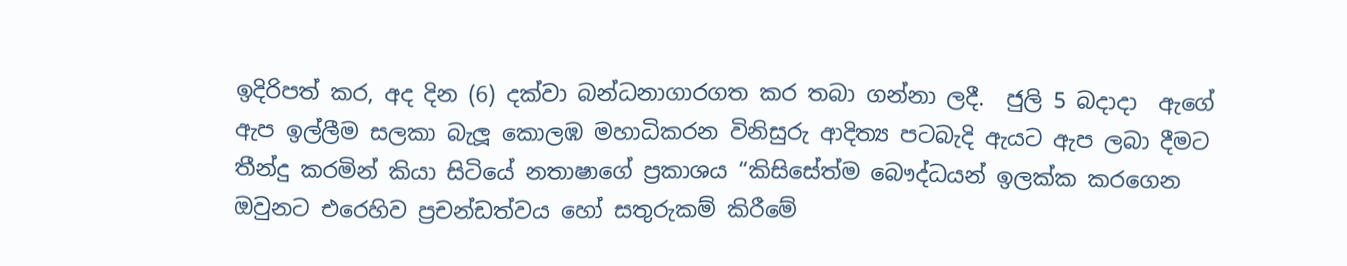ඉදිරිපත් කර, අද දින (6) දක්වා බන්ධනාගාරගත කර තබා ගන්නා ලදී.  ජුලි 5 බදාදා  ඇගේ ඇප ඉල්ලීම සලකා බැලූ කොලඹ මහාධිකරන විනිසුරු ආදිත්‍ය පටබැදි ඇයට ඇප ලබා දීමට තීන්දු කරමින් කියා සිටියේ නතාෂාගේ ප්‍රකාශය “කිසිසේත්ම බෞද්ධයන් ඉලක්ක කරගෙන ඔවුනට එරෙහිව ප්‍රචන්ඩත්වය හෝ සතුරුකම් කිරීමේ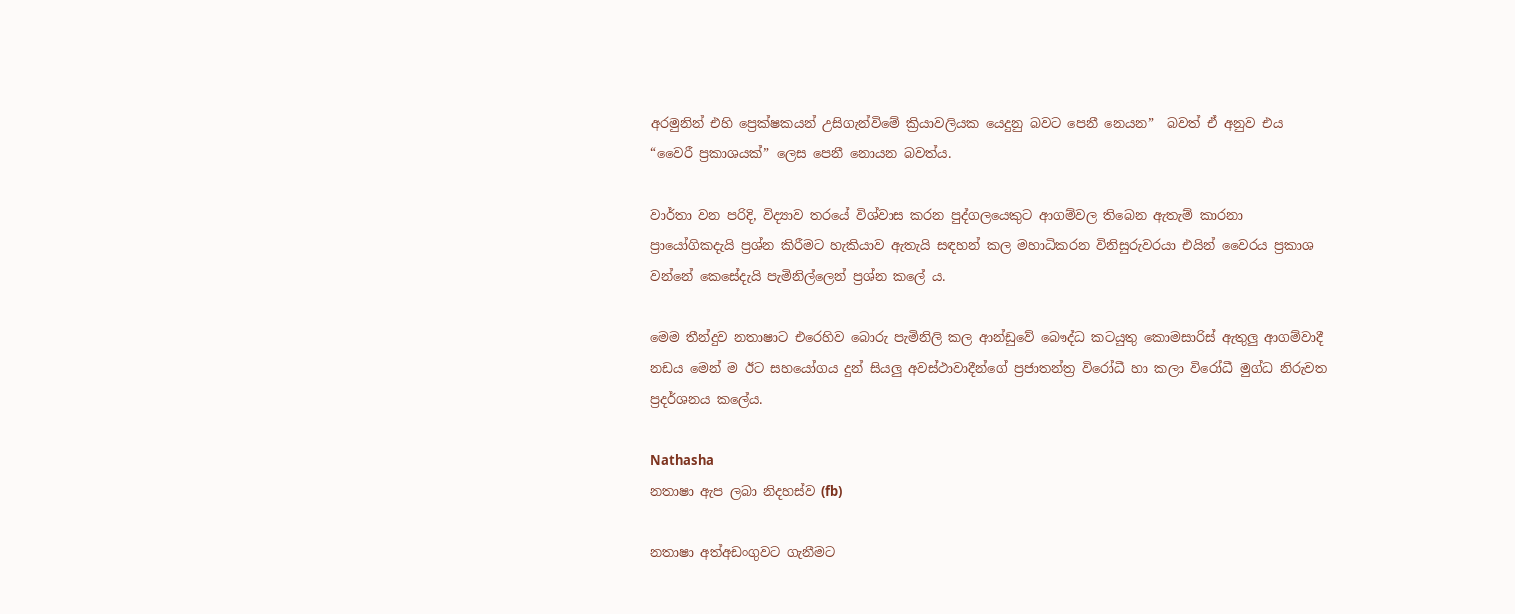අරමුනින් එහි ප්‍රෙක්ෂකයන් උසිගැන්විමේ ක්‍රියාවලියක යෙදුනු බවට පෙනී නෙයන”  බවත් ඒ අනුව එය “වෛරී ප්‍රකාශයක්” ලෙස පෙනී නොයන බවත්ය.

වාර්තා වන පරිදි, විද්‍යාව තරයේ විශ්වාස කරන පුද්ගලයෙකුට ආගම්වල තිබෙන ඇතැම් කාරනා ප්‍රායෝගිකදැයි ප්‍රශ්න කිරීමට හැකියාව ඇතැයි සඳහන් කල මහාධිකරන විනිසුරුවරයා එයින් වෛරය ප්‍රකාශ වන්නේ කෙසේදැයි පැමිනිල්ලෙන් ප්‍රශ්න කලේ ය.

මෙම තීන්දුව නතාෂාට එරෙහිව බොරු පැමිනිලි කල ආන්ඩුවේ බෞද්ධ කටයුතු කොමසාරිස් ඇතුලු ආගම්වාදී නඩය මෙන් ම ඊට සහයෝගය දුන් සියලු අවස්ථාවාදීන්ගේ ප්‍රජාතන්ත්‍ර විරෝධී හා කලා විරෝධී මුග්ධ නිරුවත ප්‍රදර්ශනය කලේය.

Nathasha
නතාෂා ඇප ලබා නිදහස්ව (fb)

නතාෂා අත්අඩංගුවට ගැනීමට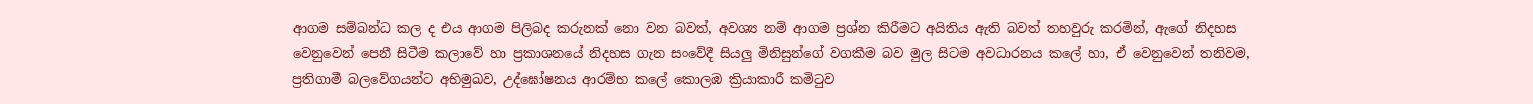ආගම සම්බන්ධ කල ද එය ආගම පිලිබද කරුනක් නො වන බවත්, අවශ්‍ය නම් ආගම ප්‍රශ්න කිරීමට අයිතිය ඇති බවත් තහවුරු කරමින්, ඇගේ නිදහස වෙනුවෙන් පෙනී සිටීම කලාවේ හා ප්‍රකාශනයේ නිදහස ගැන සංවේදී සියලු මිනිසුන්ගේ වගකීම බව මුල සිටම අවධාරනය කලේ හා, ඒ වෙනුවෙන් තනිවම, ප්‍රතිගාමී බලවේගයන්ට අභිමුඛව, උද්ඝෝෂනය ආරම්භ කලේ කොලඹ ක්‍රියාකාරී කමිටුව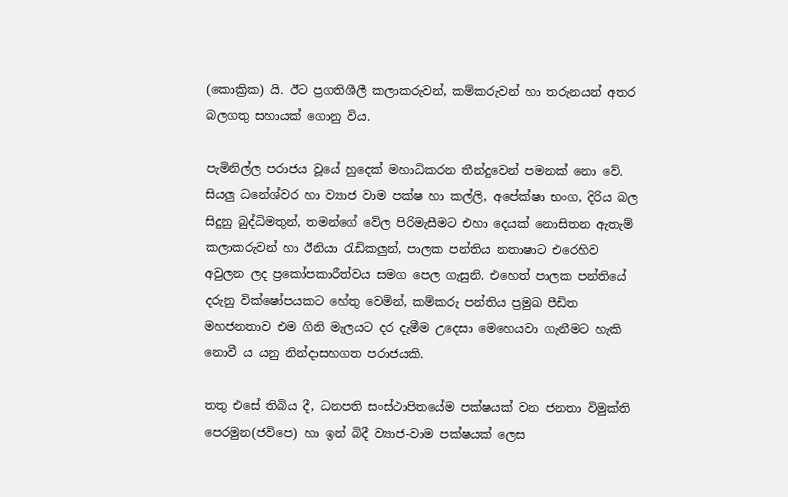(කොක්‍රික) යි. ඊට ප්‍රගතිශීලී කලාකරුවන්, කම්කරුවන් හා තරුනයන් අතර බලගතු සහායක් ගොනු විය.

පැමිනිල්ල පරාජය වූයේ හුදෙක් මහාධිකරන තීන්දුවෙන් පමනක් නො වේ. සියලු ධනේශ්වර හා ව්‍යාජ වාම පක්ෂ හා කල්ලි, අපේක්ෂා භංග, දිරිය බල සිදුනු බුද්ධිමතුන්, තමන්ගේ වේල පිරිමැසීමට එහා දෙයක් නොසිතන ඇතැම්  කලාකරුවන් හා ඊනියා රැඩිකලුන්, පාලක පන්තිය නතාෂාට එරෙහිව අවුලන ලද ප්‍රකෝපකාරීත්වය සමග පෙල ගැසුනි. එහෙත් පාලක පන්තියේ දරුනු වික්ෂෝපයකට හේතු වෙමින්, කම්කරු පන්තිය ප්‍රමුඛ පීඩිත මහජනතාව එම ගිනි මැලයට දර දැමීම උදෙසා මෙහෙයවා ගැනීමට හැකි නොවී ය යනු නින්දාසහගත පරාජයකි.

තතු එසේ තිබිය දී, ධනපති සංස්ථාපිතයේම පක්ෂයක් වන ජනතා විමුක්ති පෙරමුන(ජවිපෙ) හා ඉන් බිදී ව්‍යාජ-වාම පක්ෂයක් ලෙස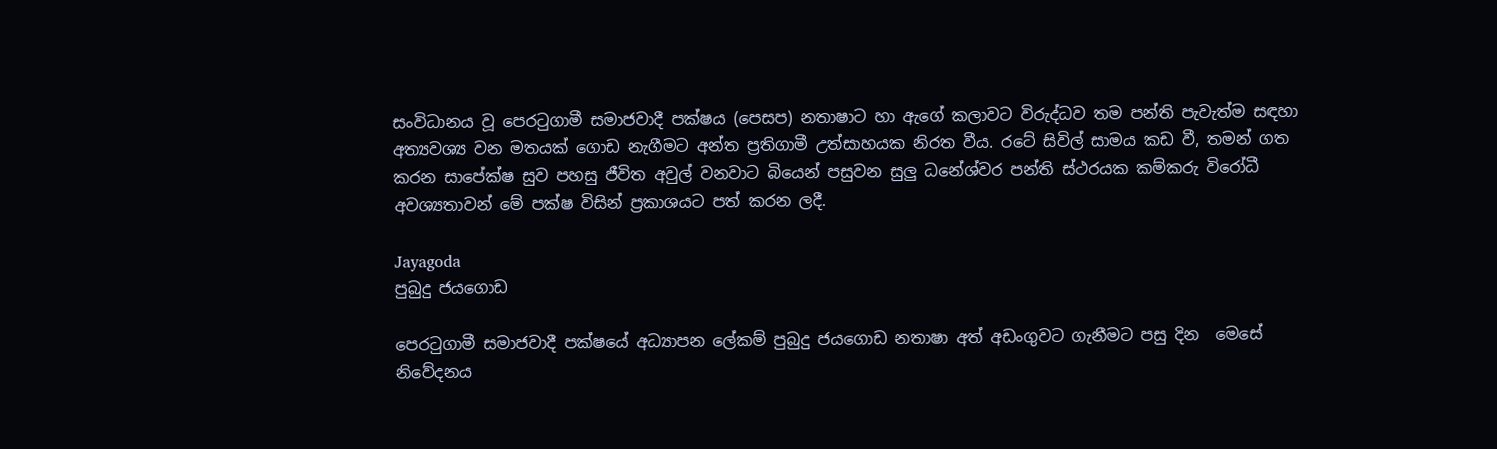සංවිධානය වූ පෙරටුගාමී සමාජවාදී පක්ෂය (පෙසප) නතාෂාට හා ඇගේ කලාවට විරුද්ධව තම පන්ති පැවැත්ම සඳහා අත්‍යවශ්‍ය වන මතයක් ගොඩ නැගීමට අන්ත ප්‍රතිගාමී උත්සාහයක නිරත වීය. රටේ සිවිල් සාමය කඩ වී, තමන් ගත කරන සාපේක්ෂ සුව පහසු ජීවිත අවුල් වනවාට බියෙන් පසුවන සුලු ධනේශ්වර පන්ති ස්ථරයක කම්කරු විරෝධී අවශ්‍යතාවන් මේ පක්ෂ විසින් ප්‍රකාශයට පත් කරන ලදී.

Jayagoda
පුබුදු ජයගොඩ

පෙරටුගාමී සමාජවාදී පක්ෂයේ අධ්‍යාපන ලේකම් පුබුදු ජයගොඩ නතාෂා අත් අඩංගුවට ගැනීමට පසු දින  මෙසේ නිවේදනය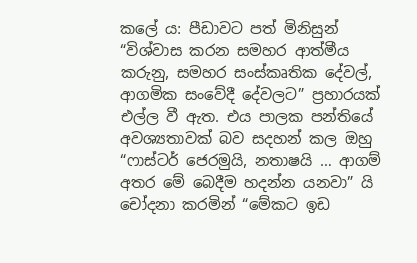කලේ ය: පීඩාවට පත් මිනිසුන් “විශ්වාස කරන සමහර ආත්මීය කරුනු, සමහර සංස්කෘතික දේවල්, ආගමික සංවේදී දේවලට” ප්‍රහාරයක් එල්ල වී ඇත. එය පාලක පන්තියේ අවශ්‍යතාවක් බව සදහන් කල ඔහු “ෆාස්ටර් ජෙරමුයි, නතාෂයි … ආගම් අතර මේ බෙදීම හදන්න යනවා” යි චෝදනා කරමින් “මේකට ඉඩ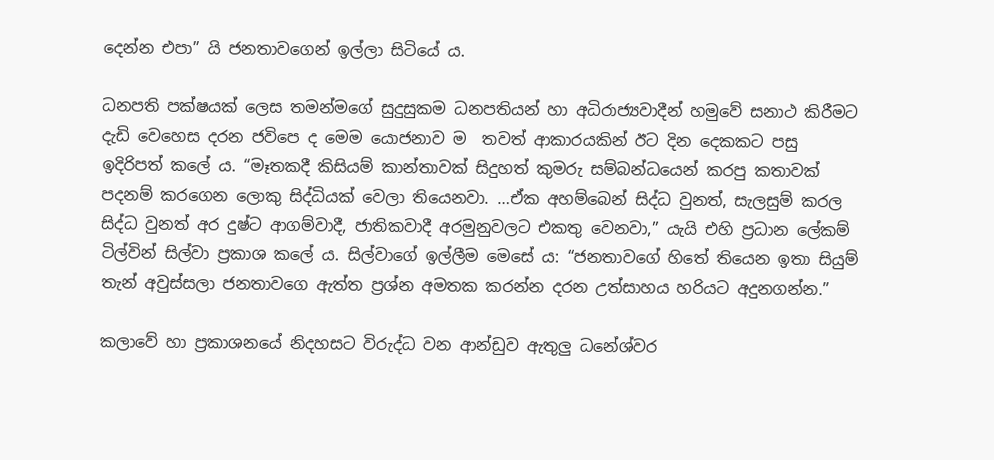දෙන්න එපා” යි ජනතාවගෙන් ඉල්ලා සිටියේ ය.

ධනපති පක්ෂයක් ලෙස තමන්මගේ සුදුසුකම ධනපතියන් හා අධිරාජ්‍යවාදීන් හමුවේ සනාථ කිරීමට දැඩි වෙහෙස දරන ජවිපෙ ද මෙම යොජනාව ම  තවත් ආකාරයකින් ඊට දින දෙකකට පසු ඉදිරිපත් කලේ ය. “මෑතකදී කිසියම් කාන්තාවක් සිදුහත් කුමරු සම්බන්ධයෙන් කරපු කතාවක් පදනම් කරගෙන ලොකු සිද්ධියක් වෙලා තියෙනවා. …ඒක අහම්බෙන් සිද්ධ වුනත්, සැලසුම් කරල සිද්ධ වුනත් අර දුෂ්ට ආගම්වාදී, ජාතිකවාදී අරමුනුවලට එකතු වෙනවා,” යැයි එහි ප්‍රධාන ලේකම් ටිල්වින් සිල්වා ප්‍රකාශ කලේ ය. සිල්වාගේ ඉල්ලීම මෙසේ ය: “ජනතාවගේ හිතේ තියෙන ඉතා සියුම් තැන් අවුස්සලා ජනතාවගෙ ඇත්ත ප්‍රශ්න අමතක කරන්න දරන උත්සාහය හරියට අදුනගන්න.”

කලාවේ හා ප්‍රකාශනයේ නිදහසට විරුද්ධ වන ආන්ඩුව ඇතුලු ධනේශ්වර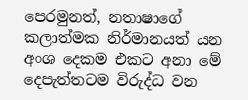පෙරමුනත්, නතාෂාගේ කලාත්මක නිර්මානයත් යන අංශ දෙකම එකට අනා මේ දෙපැත්තටම විරුද්ධ වන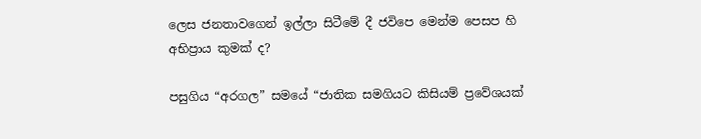ලෙස ජනතාවගෙන් ඉල්ලා සිටීමේ දී ජවිපෙ මෙන්ම පෙසප හි අභිප්‍රාය කුමක් ද?

පසුගිය “අරගල” සමයේ “ජාතික සමගියට කිසියම් ප්‍රවේශයක්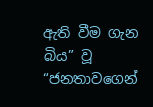ඇති වීම ගැන බිය” වූ  “ජනතාවගෙන්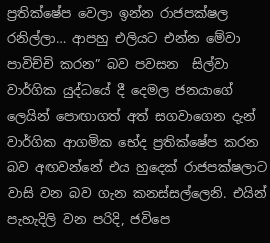ප්‍රතික්ෂේප වෙලා ඉන්න රාජපක්ෂල රනිල්ලා… ආපහු එලියට එන්න මේවා පාවිච්චි කරන” බව පවසන  සිල්වා වාර්ගික යුද්ධයේ දී දෙමල ජනයාගේ ලෙයින් පොඟාගත් අත් සගවාගෙන දැන් වාර්ගික ආගමික භේද ප්‍රතික්ෂේප කරන බව අඟවන්නේ එය හුදෙක් රාජපක්ෂලාට වාසි වන බව ගැන කනස්සල්ලෙනි. එයින් පැහැදිලි වන පරිදි, ජවිපෙ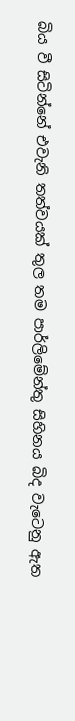බිය වී සිටින්නේ එවැනි තත්වයක් තුල තම පාර්ලිමේන්තු සිහිනය බිද වැටෙනු ඇත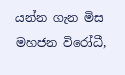යන්න ගැන මිස මහජන විරෝධී,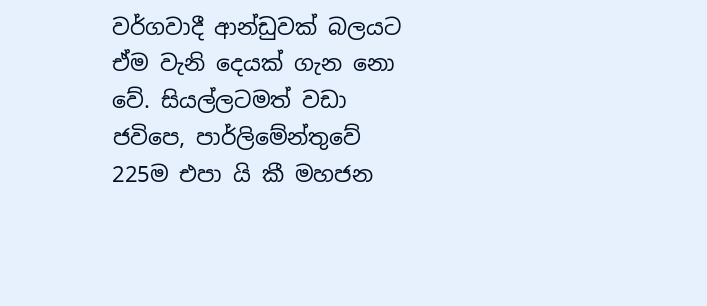වර්ගවාදී ආන්ඩුවක් බලයට ඒම වැනි දෙයක් ගැන නො වේ. සියල්ලටමත් වඩා ජවිපෙ, පාර්ලිමේන්තුවේ 225ම එපා යි කී මහජන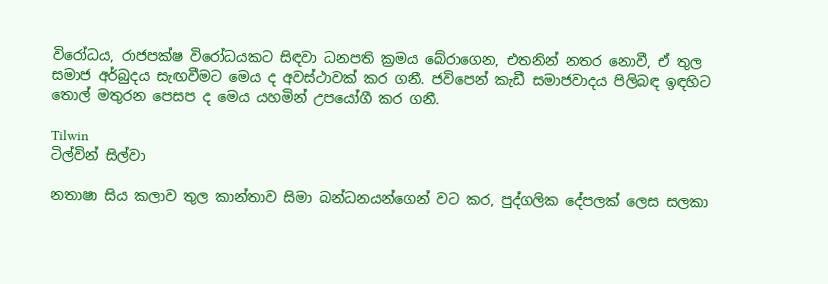විරෝධය, රාජපක්ෂ විරෝධයකට සිඳවා ධනපති ක්‍රමය බේරාගෙන, එතනින් නතර නොවී, ඒ තුල සමාජ අර්බුදය සැඟවීමට මෙය ද අවස්ථාවක් කර ගනී. ජවිපෙන් කැඩී සමාජවාදය පිලිබඳ ඉඳහිට තොල් මතුරන පෙසප ද මෙය යහමින් උපයෝගී කර ගනී.

Tilwin
ටිල්වින් සිල්වා

නතාෂා සිය කලාව තුල කාන්තාව සිමා බන්ධනයන්ගෙන් වට කර, පුද්ගලික දේපලක් ලෙස සලකා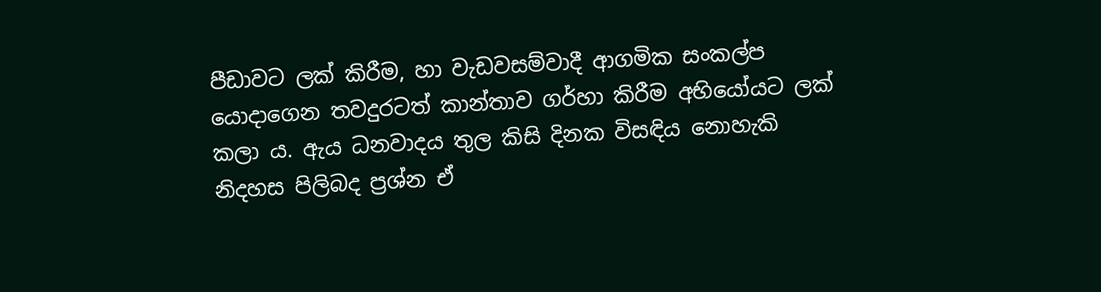පීඩාවට ලක් කිරීම, හා වැඩවසම්වාදී ආගමික සංකල්ප යොදාගෙන තවදුරටත් කාන්තාව ගර්හා කිරීම අභියෝයට ලක් කලා ය. ඇය ධනවාදය තුල කිසි දිනක විසඳිය නොහැකි නිදහස පිලිබද ප්‍රශ්න ඒ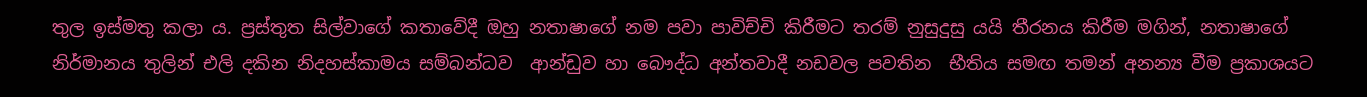තුල ඉස්මතු කලා ය. ප්‍රස්තුත සිල්වාගේ කතාවේදී ඔහු නතාෂාගේ නම පවා පාවිච්චි කිරීමට තරම් නුසුදුසු යයි තීරනය කිරීම මගින්, නතාෂාගේ නිර්මානය තුලින් එලි දකින නිදහස්කාමය සම්බන්ධව  ආන්ඩුව හා බෞද්ධ අන්තවාදී නඩවල පවතින  භීතිය සමඟ තමන් අනන්‍ය වීම ප්‍රකාශයට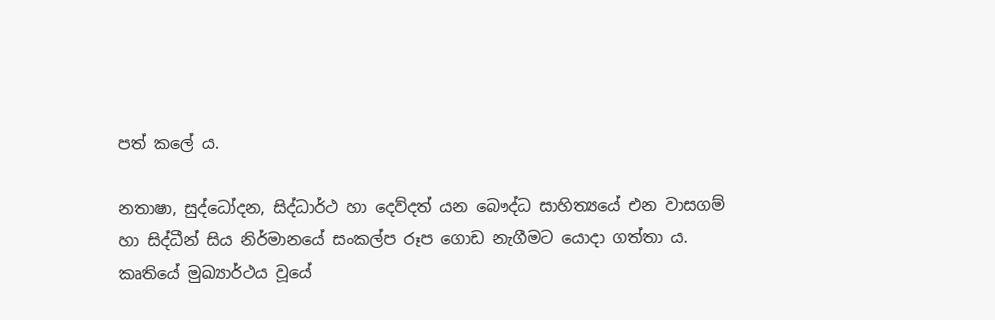පත් කලේ ය.

නතාෂා, සුද්ධෝදන, සිද්ධාර්ථ හා දෙව්දත් යන බෞද්ධ සාහිත්‍යයේ එන වාසගම් හා සිද්ධීන් සිය නිර්මානයේ සංකල්ප රූප ගොඩ නැගීමට යොදා ගත්තා ය. කෘතියේ මුඛ්‍යාර්ථය වූයේ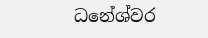ධනේශ්වර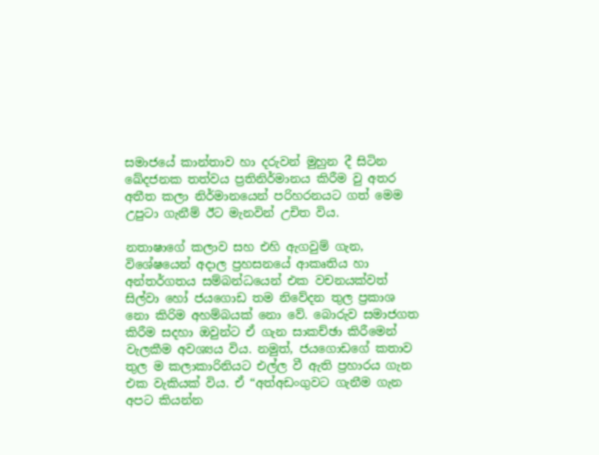සමාජයේ කාන්තාව හා දරුවන් මුහුන දී සිටින ඛේදජනක තත්වය ප්‍රතිනිර්මානය කිරීම වු අතර අතීත කලා නිර්මානයෙන් පරිහරනයට ගත් මෙම උපුටා ගැනීම් ඊට මැනවින් උචිත විය.

නතාෂාගේ කලාව සහ එහි ඇගවුම් ගැන, විශේෂයෙන් අදාල ප්‍රහසනයේ ආකෘතිය හා අන්තර්ගතය සම්බන්ධයෙන් එක වචනයක්වත් සිල්වා හෝ ජයගොඩ තම නිවේදන තුල ප්‍රකාශ නො කිරිම අහම්බයක් නො වේ. බොරුව සමාජගත කිරීම සදහා ඔවුන්ට ඒ ගැන සාකච්ඡා කිරීමෙන් වැලකීම අවශ්‍යය විය. නමුත්, ජයගොඩගේ කතාව තුල ම කලාකාරිනියට එල්ල වී ඇති ප්‍රහාරය ගැන එක වැකියක් විය. ඒ “අත්අඩංගුවට ගැනීම ගැන අපට කියන්න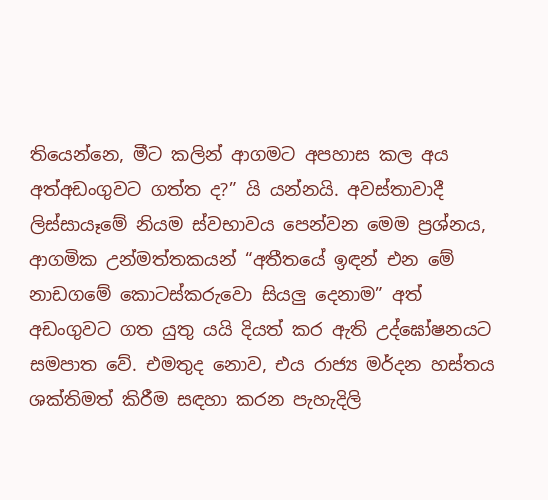තියෙන්නෙ, මීට කලින් ආගමට අපහාස කල අය අත්අඩංගුවට ගත්ත ද?” යි යන්නයි. අවස්තාවාදී ලිස්සායෑමේ නියම ස්වභාවය පෙන්වන මෙම ප්‍රශ්නය, ආගමික උන්මත්තකයන් “අතීතයේ ඉඳන් එන මේ නාඩගමේ කොටස්කරුවො සියලු දෙනාම” අත් අඩංගුවට ගත යුතු යයි දියත් කර ඇති උද්ඝෝෂනයට සමපාත වේ. එමතුද නොව, එය රාජ්‍ය මර්දන හස්තය ශක්තිමත් කිරීම සඳහා කරන පැහැදිලි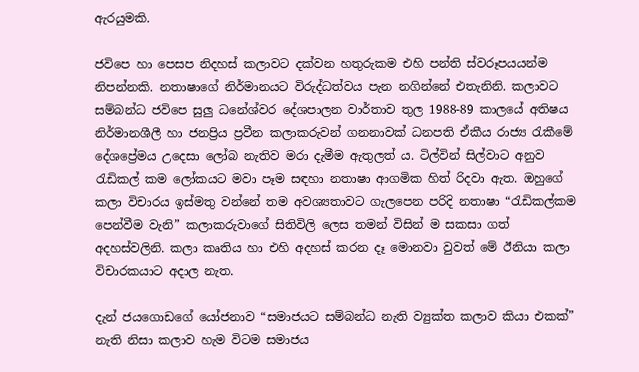ඇරයුමකි.

ජවිපෙ හා පෙසප නිදහස් කලාවට දක්වන හතුරුකම එහි පන්ති ස්වරූපයයන්ම නිපන්නකි. නතාෂාගේ නිර්මානයට විරුද්ධත්වය පැන නගින්නේ එතැනිනි. කලාවට සම්බන්ධ ජවිපෙ සුලු ධනේශ්වර දේශපාලන වාර්තාව තුල 1988-89 කාලයේ අතිෂය නිර්මානශීලී හා ජනප්‍රිය ප්‍රවීන කලාකරුවන් ගනනාවක් ධනපති ඒකීය රාජ්‍ය රැකීමේ දේශප්‍රේමය උදෙසා ලෝබ නැතිව මරා දැමීම ඇතුලත් ය. ටිල්වින් සිල්වාට අනුව රැඩිකල් කම ලෝකයට මවා පෑම සඳහා නතාෂා ආගමික හිත් රිදවා ඇත. ඔහුගේ කලා විචාරය ඉස්මතු වන්නේ තම අවශ්‍යතාවට ගැලපෙන පරිදි නතාෂා “රැඩිකල්කම පෙන්වීම වැනි” කලාකරුවාගේ සිතිවිලි ලෙස තමන් විසින් ම සකසා ගත් අදහස්වලිනි. කලා කෘතිය හා එහි අදහස් කරන දෑ මොනවා වුවත් මේ ඊනියා කලා විචාරකයාට අදාල නැත.

දැන් ජයගොඩගේ යෝජනාව “සමාජයට සම්බන්ධ නැති ව්‍යුක්ත කලාව කියා එකක්” නැති නිසා කලාව හැම විටම සමාජය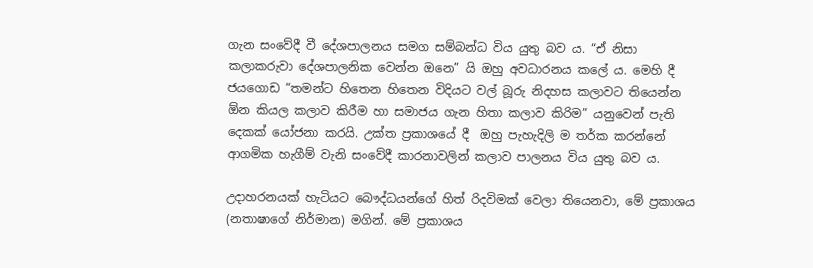ගැන සංවේදී වී දේශපාලනය සමග සම්බන්ධ විය යුතු බව ය. “ඒ නිසා කලාකරුවා දේශපාලනික වෙන්න ඔනෙ” යි ඔහු අවධාරනය කලේ ය. මෙහි දී ජයගොඩ “තමන්ට හිතෙන හිතෙන විදියට වල් බූරු නිදහස කලාවට තියෙන්න ඕන කියල කලාව කිරීම හා සමාජය ගැන හිතා කලාව කිරිම” යනුවෙන් පැති දෙකක් යෝජනා කරයි. උක්ත ප්‍රකාශයේ දී  ඔහු පැහැදිලි ම තර්ක කරන්නේ ආගමික හැගීම් වැනි සංවේදී කාරනාවලින් කලාව පාලනය විය යුතු බව ය.

උදාහරනයක් හැටියට බෞද්ධයන්ගේ හිත් රිදවිමක් වෙලා තියෙනවා, මේ ප්‍රකාශය (නතාෂාගේ නිර්මාන) මගින්. මේ ප්‍රකාශය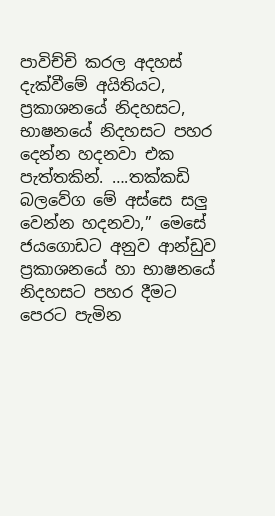පාවිච්චි කරල අදහස් දැක්වීමේ අයිතියට, ප්‍රකාශනයේ නිදහසට, භාෂනයේ නිදහසට පහර දෙන්න හදනවා එක පැත්තකින්. ….තක්කඩි බලවේග මේ අස්සෙ සලු වෙන්න හදනවා,” මෙසේ ජයගොඩට අනුව ආන්ඩුව ප්‍රකාශනයේ හා භාෂනයේ නිදහසට පහර දීමට පෙරට පැමින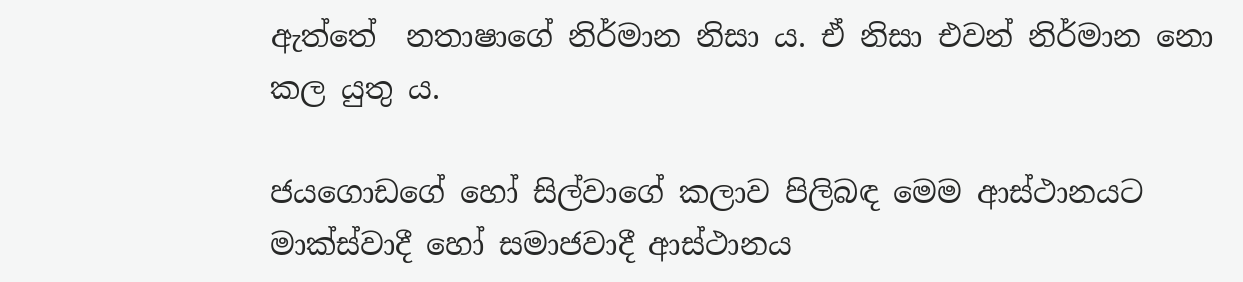ඇත්තේ  නතාෂාගේ නිර්මාන නිසා ය. ඒ නිසා එවන් නිර්මාන නො කල යුතු ය.

ජයගොඩගේ හෝ සිල්වාගේ කලාව පිලිබඳ මෙම ආස්ථානයට මාක්ස්වාදී හෝ සමාජවාදී ආස්ථානය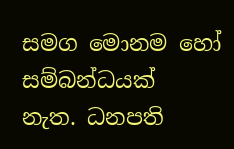සමග මොනම හෝ සම්බන්ධයක්  නැත. ධනපති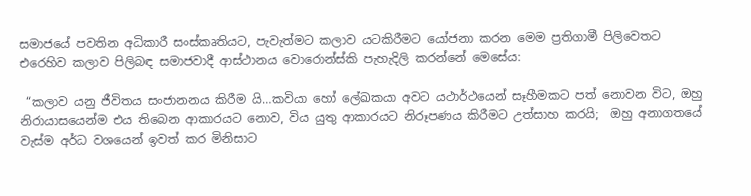සමාජයේ පවතින අධිකාරී සංස්කෘතියට, පැවැත්මට කලාව යටකිරීමට යෝජනා කරන මෙම ප්‍රතිගාමී පිලිවෙතට එරෙහිව කලාව පිලිබඳ සමාජවාදී ආස්ථානය වොරොන්ස්කි පැහැදිලි කරන්නේ මෙසේය:

 “කලාව යනු ජීවිතය සංජානනය කිරීම යි…කවියා හෝ ලේඛකයා අවට යථාර්ථයෙන් සෑහීමකට පත් නොවන විට, ඔහු නිරායාසයෙන්ම එය තිබෙන ආකාරයට නොව, විය යුතු ආකාරයට නිරූපණය කිරීමට උත්සාහ කරයි;  ඔහු අනාගතයේ වැස්ම අර්ධ වශයෙන් ඉවත් කර මිනිසාට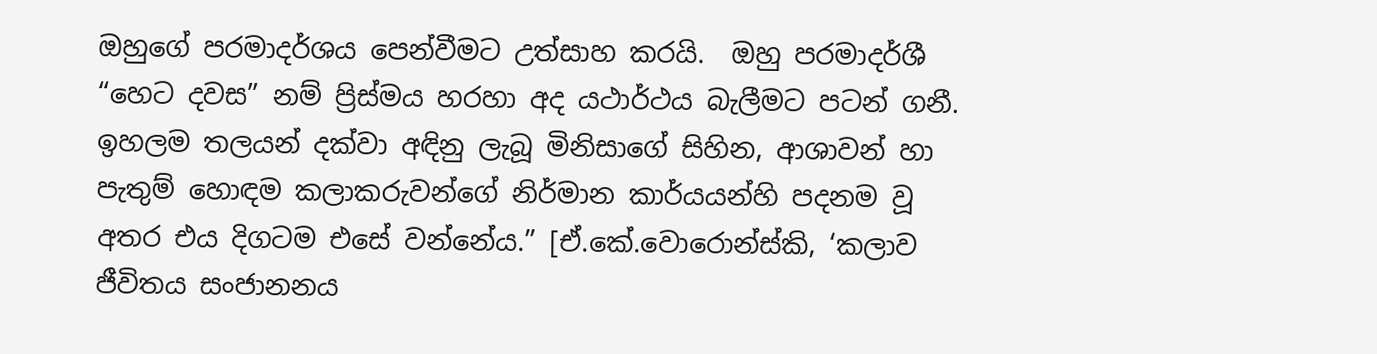ඔහුගේ පරමාදර්ශය පෙන්වීමට උත්සාහ කරයි.  ඔහු පරමාදර්ශී “හෙට දවස” නම් ප්‍රිස්මය හරහා අද යථාර්ථය බැලීමට පටන් ගනී. ඉහලම තලයන් දක්වා අඳිනු ලැබූ මිනිසාගේ සිහින, ආශාවන් හා පැතුම් හොඳම කලාකරුවන්ගේ නිර්මාන කාර්යයන්හි පදනම වූ අතර එය දිගටම එසේ වන්නේය.” [ඒ.කේ.වොරොන්ස්කි, ‘කලාව ජීවිතය සංජානනය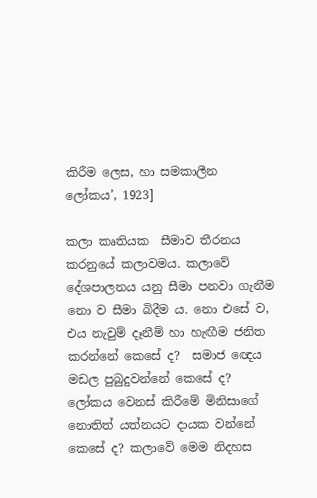කිරීම ලෙස, හා සමකාලීන ලෝකය’, 1923]

කලා කෘතියක  සීමාව තීරනය කරනුයේ කලාවමය. කලාවේ දේශපාලනය යනු සීමා පනවා ගැනීම නො ව සීමා බිදීම ය. නො එසේ ව, එය නැවුම් දෑනීම් හා හැඟීම ජනිත කරන්නේ කෙසේ ද?  සමාජ ඥෙය මඩල පුබුදුවන්නේ කෙසේ ද? ලෝකය වෙනස් කිරීමේ මිනිසාගේ නොතිත් යත්නයට දායක වන්නේ කෙසේ ද? කලාවේ මෙම නිදහස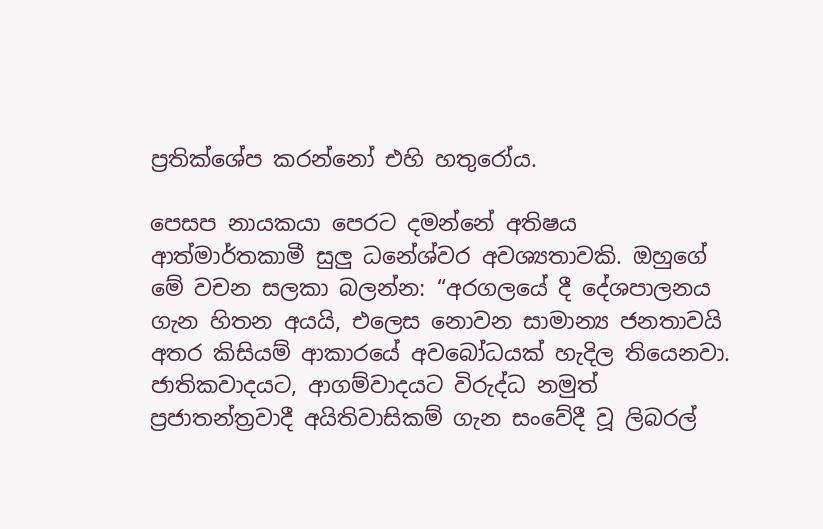ප්‍රතික්ශේප කරන්නෝ එහි හතුරෝය.

පෙසප නායකයා පෙරට දමන්නේ අතිෂය ආත්මාර්තකාමී සුලු ධනේශ්වර අවශ්‍යතාවකි. ඔහුගේ මේ වචන සලකා බලන්න: “අරගලයේ දී දේශපාලනය ගැන හිතන අයයි, එලෙස නොවන සාමාන්‍ය ජනතාවයි  අතර කිසියම් ආකාරයේ අවබෝධයක් හැදිල තියෙනවා. ජාතිකවාදයට, ආගම්වාදයට විරුද්ධ නමුත් ප්‍රජාතන්ත්‍රවාදී අයිතිවාසිකම් ගැන සංවේදී වූ ලිබරල්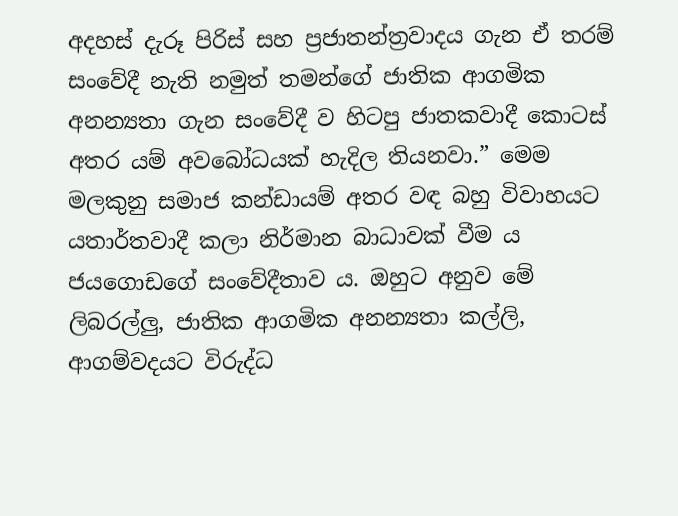අදහස් දැරූ පිරිස් සහ ප්‍රජාතන්ත්‍රවාදය ගැන ඒ තරම් සංවේදී නැති නමුත් තමන්ගේ ජාතික ආගමික අනන්‍යතා ගැන සංවේදී ව හිටපු ජාතකවාදී කොටස් අතර යම් අවබෝධයක් හැදිල තියනවා.” මෙම මලකුනු සමාජ කන්ඩායම් අතර වඳ බහු විවාහයට යතාර්තවාදී කලා නිර්මාන බාධාවක් වීම ය ජයගොඩගේ සංවේදීතාව ය. ඔහුට අනුව මේ ලිබරල්ලු, ජාතික ආගමික අනන්‍යතා කල්ලි, ආගම්වදයට විරුද්ධ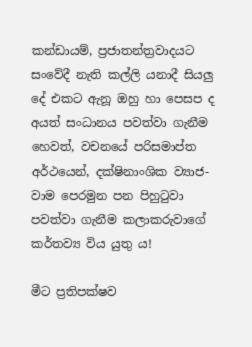කන්ඩායම්, ප්‍රජාතන්ත්‍රවාදයට සංවේදී නැති කල්ලි යනාදී සියලු දේ එකට ඇනූ ඔහු හා පෙසප ද අයත් සංධානය පවත්වා ගැනීම හෙවත්, වචනයේ පරිසමාප්ත අර්ථයෙන්, දක්ෂිනාංශික ව්‍යාජ-වාම පෙරමුන පන පිහුටුවා පවත්වා ගැනීම කලාකරුවාගේ කර්තව්‍ය විය යුතු ය!

මීට ප්‍රතිපක්ෂව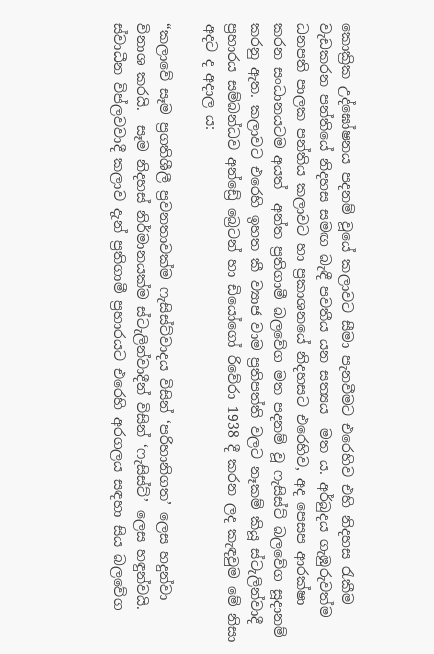කොක්‍රික උද්ඝෝෂනය පදනම් වූයේ කලාවට සීමා පැනවීමට එරෙහිව එහි නිදහස රැකීම වැඩකරන පන්තියේ නිදහස සමඟ බැඳී පවතීය යන සත්‍යය  මත ය. අර්බුදය ගැඹුරුවත්ම ධනපති පාලක පන්තිය කලාවට හා ප්‍රකාශනයේ නිදහසට එරෙහිව, අද පෙසප ආරක්ෂා කරන සංධානයටම අයත්  අන්ත ප්‍රතිගාමී බලවේග මත පදනම් වූ ෆැසිස්ට් බලවේග සූදානම් කරනු ඇත. කලාවට එරෙහි ඉහත කී ව්‍යාජ වාම ප්‍රතිපත්ති වලට නෑකම් කියූ ස්ටැලින්වාදී ප්‍රහාරය සම්බන්ධව අන්ඩ්‍රේ බ්‍රෙටන් හා ඩියෝගෝ රිවේරා 1938 දී කරන ලද කැඳවුම මේ නිසා අදට ද අදාල ය:

“කලාවේ සෑම ප්‍රගතිශීලී ප්‍රවනතාවක්ම ෆැසිස්ට්වාදය විසින් ‘පරිහානිගත’ ලෙස හදුන්වා විනාශ කරයි.  සෑම නිදහස් නිර්මානයක්ම ස්ටැලින්වාදීන් විසින් ‘ෆැසිස්ට්’ ලෙස හඳුන්වයි.  ස්වාධීන විප්ලවවාදී කලාව දැන් ප්‍රතිගාමී ප්‍රහාරයට එරෙහි අරගලය සඳහා සිය බලවේග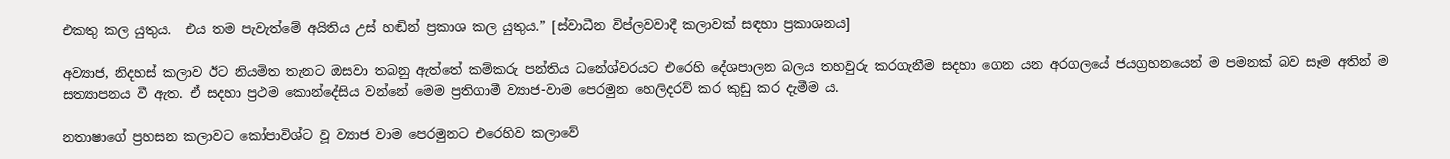එකතු කල යුතුය.  එය තම පැවැත්මේ අයිතිය උස් හඬින් ප්‍රකාශ කල යුතුය.” [ස්වාධීන විප්ලවවාදී කලාවක් සඳහා ප්‍රකාශනය]

අව්‍යාජ, නිදහස් කලාව ඊට නියමිත තැනට ඔසවා තබනු ඇත්තේ කම්කරු පන්තිය ධනේශ්වරයට එරෙහි දේශපාලන බලය තහවුරු කරගැනීම සදහා ගෙන යන අරගලයේ ජයග්‍රහනයෙන් ම පමනක් බව සෑම අතින් ම සත්‍යාපනය වී ඇත. ඒ සදහා ප්‍රථම කොන්දේසිය වන්නේ මෙම ප්‍රතිගාමී ව්‍යාජ-වාම පෙරමුන හෙලිදරව් කර කුඩු කර දැමීම ය.

නතාෂාගේ ප්‍රහසන කලාවට කෝපාවිශ්ට වූ ව්‍යාජ වාම පෙරමුනට එරෙහිව කලාවේ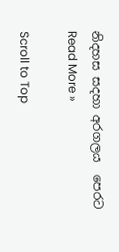නිදහස සදහා අරගලය  පෙරට Read More »

Scroll to Top